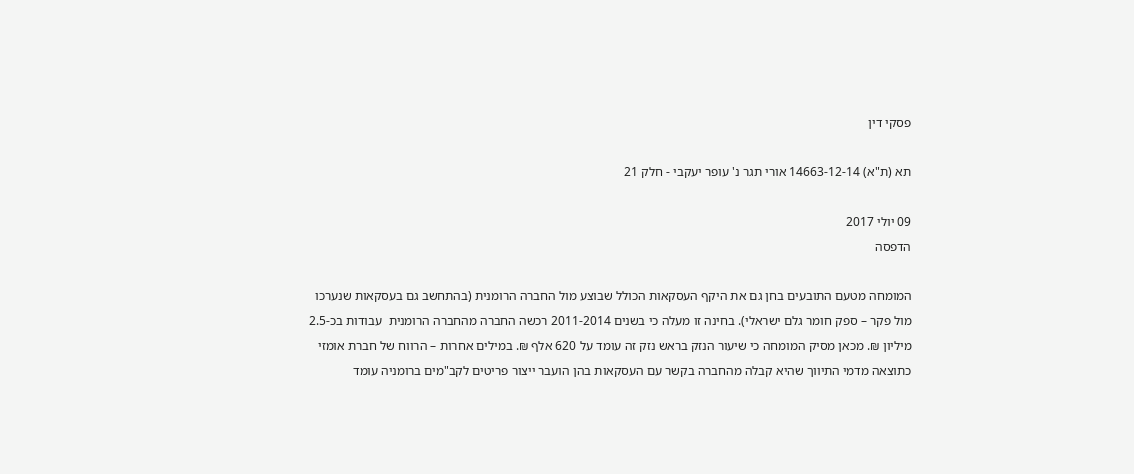פסקי דין

תא (ת"א) 14663-12-14 אורי תגר נ' עופר יעקבי - חלק 21

09 יולי 2017
הדפסה

המומחה מטעם התובעים בחן גם את היקף העסקאות הכולל שבוצע מול החברה הרומנית (בהתחשב גם בעסקאות שנערכו מול פקר – ספק חומר גלם ישראלי). בחינה זו מעלה כי בשנים 2011-2014 רכשה החברה מהחברה הרומנית  עבודות בכ-2.5 מיליון ₪. מכאן מסיק המומחה כי שיעור הנזק בראש נזק זה עומד על 620 אלף ₪. במילים אחרות – הרווח של חברת אומזי כתוצאה מדמי התיווך שהיא קבלה מהחברה בקשר עם העסקאות בהן הועבר ייצור פריטים לקב"מים ברומניה עומד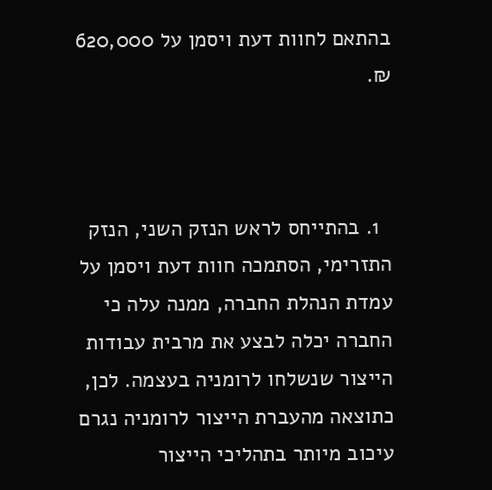בהתאם לחוות דעת ויסמן על 620,000 ₪.



  1. בהתייחס לראש הנזק השני, הנזק התזרימי, הסתמכה חוות דעת ויסמן על עמדת הנהלת החברה, ממנה עלה כי החברה יכלה לבצע את מרבית עבודות הייצור שנשלחו לרומניה בעצמה. לכן, כתוצאה מהעברת הייצור לרומניה נגרם עיכוב מיותר בתהליכי הייצור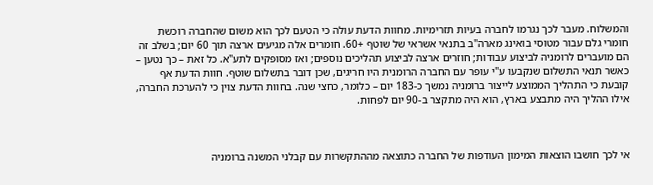והמשלוח. מעבר לכך נגרמו לחברה בעיות תזרימיות. מחוות הדעת עולה כי הטעם לכך הוא משום שהחברה רוכשת חומרי גלם עבור מטוסי בואינג מארה"ב בתנאי אשראי של שוטף +60. חומרים אלה מגיעים ארצה תוך 60 יום; בשלב זה הם מועברים לרומניה לביצוע עבודות; חוזרים ארצה לביצוע תהליכים נוספים; ואז מסופקים לתע"א. כל זאת – כך נטען – כאשר תנאי התשלום שנקבעו ע"י עופר עם החברה הרומנית היו חריגים, שכן דובר בתשלום שוטף. חוות הדעת אף קובעת כי התהליך הממוצע לייצור ברומניה נמשך כ-183 יום – כלומר, כחצי שנה. בחוות הדעת צוין כי להערכת החברה, אילו ההליך היה מתבצע בארץ, הוא היה מתקצר ב-90 יום לפחות.



אי לכך חושבו הוצאות המימון העודפות של החברה כתוצאה מההתקשרות עם קבלני המשנה ברומניה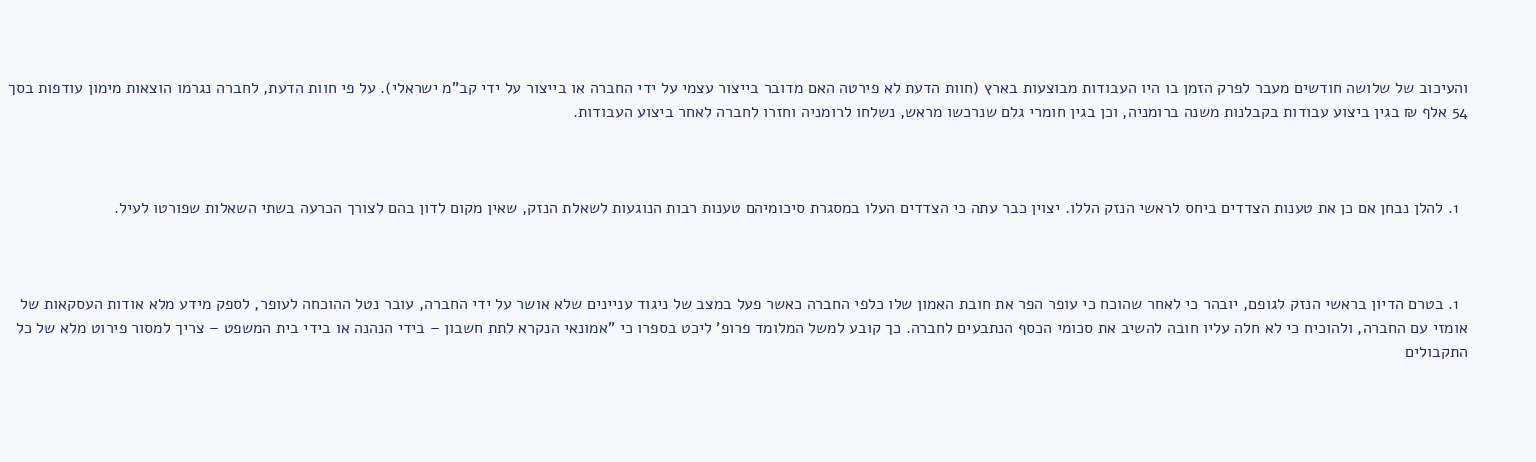והעיכוב של שלושה חודשים מעבר לפרק הזמן בו היו העבודות מבוצעות בארץ (חוות הדעת לא פירטה האם מדובר בייצור עצמי על ידי החברה או בייצור על ידי קב"מ ישראלי). על פי חוות הדעת, לחברה נגרמו הוצאות מימון עודפות בסך 54 אלף ₪ בגין ביצוע עבודות בקבלנות משנה ברומניה, וכן בגין חומרי גלם שנרכשו מראש, נשלחו לרומניה וחזרו לחברה לאחר ביצוע העבודות.



  1. להלן נבחן אם כן את טענות הצדדים ביחס לראשי הנזק הללו. יצוין כבר עתה כי הצדדים העלו במסגרת סיכומיהם טענות רבות הנוגעות לשאלת הנזק, שאין מקום לדון בהם לצורך הכרעה בשתי השאלות שפורטו לעיל.



  1. בטרם הדיון בראשי הנזק לגופם, יובהר כי לאחר שהוכח כי עופר הפר את חובת האמון שלו כלפי החברה כאשר פעל במצב של ניגוד עניינים שלא אושר על ידי החברה, עובר נטל ההוכחה לעופר, לספק מידע מלא אודות העסקאות של אומזי עם החברה, ולהוכיח כי לא חלה עליו חובה להשיב את סכומי הכסף הנתבעים לחברה. כך קובע למשל המלומד פרופ' ליכט בספרו כי "אמונאי הנקרא לתת חשבון – בידי הנהנה או בידי בית המשפט – צריך למסור פירוט מלא של כל התקבולים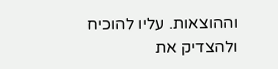וההוצאות. עליו להוכיח ולהצדיק את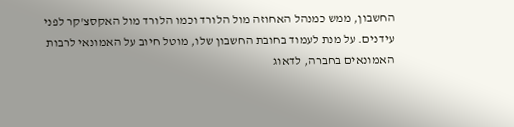החשבון, ממש כמנהל האחוזה מול הלורד וכמו הלורד מול האקסצ'קר לפני עידנים. על מנת לעמוד בחובת החשבון שלו, מוטל חיוב על האמונאי לרבות האמונאים בחברה, לדאוג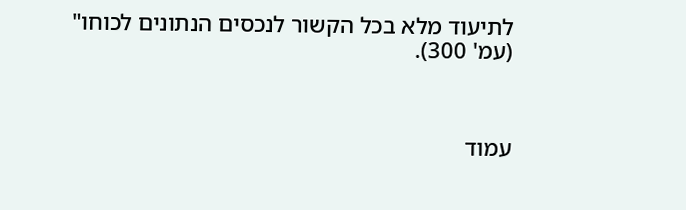לתיעוד מלא בכל הקשור לנכסים הנתונים לכוחו" (עמ' 300).



עמוד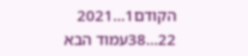הקודם1...2021
22...38עמוד הבא